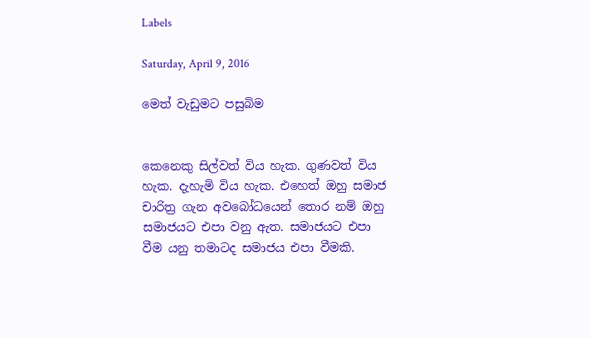Labels

Saturday, April 9, 2016

මෙත් වැඩුමට පසුබිම


කෙනෙකු සිල්වත් විය හැක. ගුණවත් විය හැක. දැහැමි විය හැක. එහෙත් ඔහු සමාජ චාරිත්‍ර ගැන අවබෝධයෙන් තොර නම් ඔහු සමාජයට එපා වනු ඇත. සමාජයට එපා වීම යනු තමාටද සමාජය එපා වීමකි.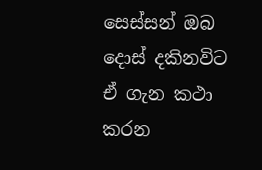සෙස්සන් ඔබ දොස් දකිනවිට ඒ ගැන කථා කරන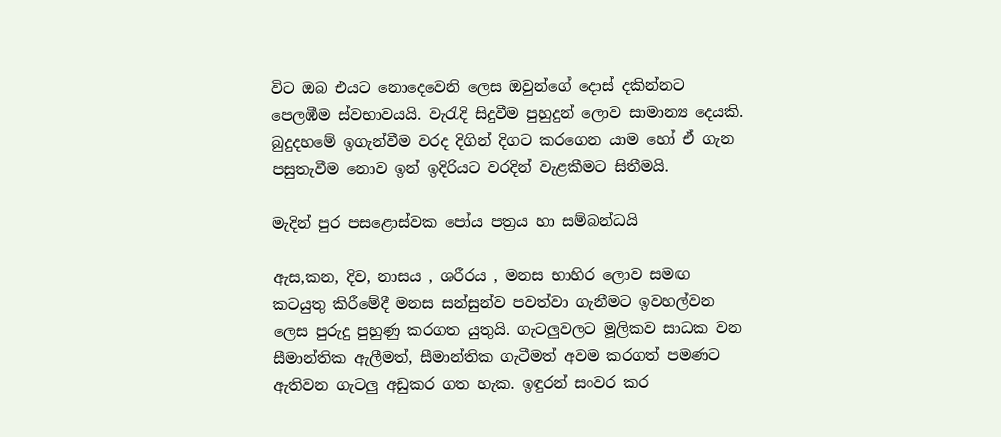විට ඔබ එයට නොදෙවෙනි ලෙස ඔවුන්ගේ දොස් දකින්නට පෙලඹීම ස්වභාවයයි. වැරැදි සිදුවීම පුහුදුන් ලොව සාමාන්‍ය දෙයකි. බුදුදහමේ ඉගැන්වීම වරද දිගින් දිගට කරගෙන යාම හෝ ඒ ගැන පසුතැවීම නොව ඉන් ඉදිරියට වරදින් වැළකීමට සිතීමයි.

මැදින් පුර පසළොස්වක පෝය පත්‍රය හා සම්බන්ධයි

ඇස,කන, දිව, නාසය , ශරීරය , මනස භාහිර ලොව සමඟ කටයුතු කිරීමේදී මනස සන්සුන්ව පවත්වා ගැනීමට ඉවහල්වන ලෙස පුරුදු පුහුණු කරගත යුතුයි. ගැටලුවලට මූලිකව සාධක වන සීමාන්තික ඇලීමත්, සීමාන්තික ගැටීමත් අවම කරගත් පමණට ඇතිවන ගැටලු අඩුකර ගත හැක. ඉඳුරන් සංවර කර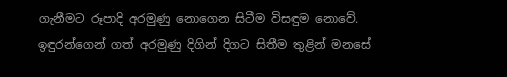ගැනීමට රූපාදි අරමුණු නොගෙන සිටීම විසඳුම නොවේ. ඉඳුරන්ගෙන් ගත් අරමුණු දිගින් දිගට සිතීම තුළින් මනසේ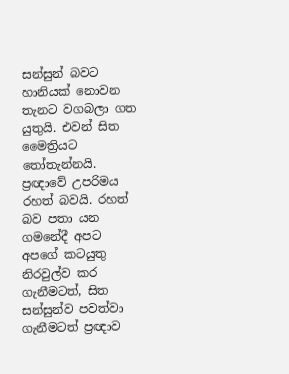සන්සුන් බවට හානියක් නොවන තැනට වගබලා ගත යුතුයි. එවන් සිත මෛත්‍රියට තෝතැන්නයි.
ප්‍රඥාවේ උපරිමය රහත් බවයි. රහත් බව පතා යන ගමනේදී අපට අපගේ කටයුතු නිරවුල්ව කර ගැනීමටත්, සිත සන්සුන්ව පවත්වා ගැනීමටත් ප්‍රඥාව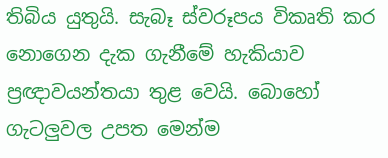තිබිය යුතුයි. සැබෑ ස්වරූපය විකෘති කර නොගෙන දැක ගැනීමේ හැකියාව ප්‍රඥාවයන්තයා තුළ වෙයි. බොහෝ ගැටලුවල උපත මෙන්ම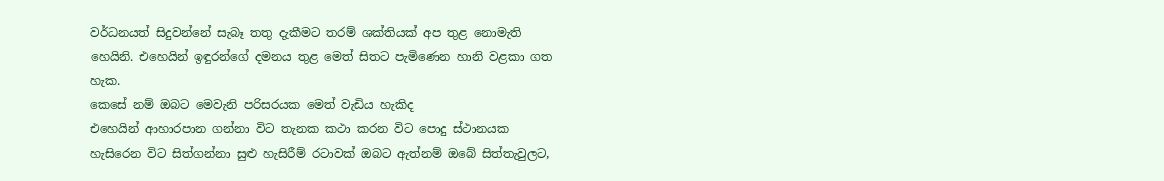වර්ධනයත් සිදුවන්නේ සැබෑ තතු දැකීමට තරම් ශක්තියක් අප තුළ නොමැති හෙයිනි. එහෙයින් ඉඳුරන්ගේ දමනය තුළ මෙත් සිතට පැමිණෙන හානි වළකා ගත හැක.
කෙසේ නම් ඔබට මෙවැනි පරිසරයක මෙත් වැඩිය හැකිද
එහෙයින් ආහාරපාන ගන්නා විට තැනක කථා කරන විට පොදු ස්ථානයක හැසිරෙන විට සිත්ගන්නා සුළු හැසිරීම් රටාවක් ඔබට ඇත්නම් ඔබේ සිත්තැවුලට,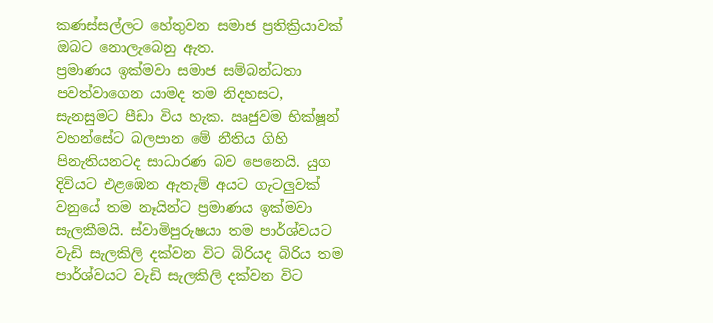කණස්සල්ලට හේතුවන සමාජ ප්‍රතික්‍රියාවක් ඔබට නොලැබෙනු ඇත.
ප්‍රමාණය ඉක්මවා සමාජ සම්බන්ධතා පවත්වාගෙන යාමද තම නිදහසට, සැනසුමට පීඩා විය හැක. ඍජුවම භික්ෂූන් වහන්සේට බලපාන මේ නීතිය ගිහි පිනැතියනටද සාධාරණ බව පෙනෙයි. යුග දිවියට එළඹෙන ඇතැම් අයට ගැටලුවක් වනුයේ තම නෑයින්ට ප්‍රමාණය ඉක්මවා සැලකීමයි. ස්වාමිපුරුෂයා තම පාර්ශ්වයට වැඩි සැලකිලි දක්වන විට බිරියද බිරිය තම පාර්ශ්වයට වැඩි සැලකිලි දක්වන විට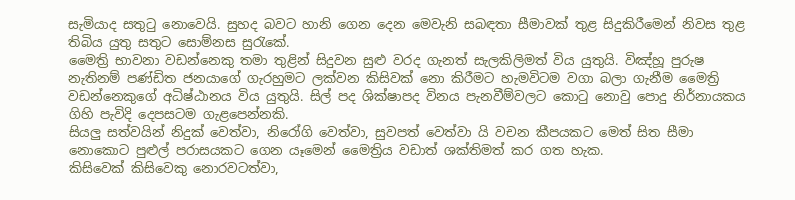සැමියාද සතුටු නොවෙයි. සුහද බවට හානි ගෙන දෙන මෙවැනි සබඳතා සීමාවක් තුළ සිදුකිරීමෙන් නිවස තුළ තිබිය යුතු සතුට සොම්නස සුරැකේ.
මෛත්‍රි භාවනා වඩන්නෙකු තමා තුළින් සිදුවන සුළු වරද ගැනත් සැලකිලිමත් විය යුතුයි. විඤ්හූ පුරුෂ නැතිනම් පණ්ඩිත ජනයාගේ ගැරහුමට ලක්වන කිසිවක් නො කිරීමට හැමවිටම වගා බලා ගැනීම මෛත්‍රි වඩන්නෙකුගේ අධිෂ්ඨානය විය යුතුයි. සිල් පද ශික්ෂාපද විනය පැනවීම්වලට කොටු නොවු පොදු නිර්නායකය ගිහි පැවිදි දෙපසටම ගැළපෙන්නකි.
සියලු සත්වයින් නිදුක් වෙත්වා, නිරෝගි වෙත්වා, සුවපත් වෙත්වා යි වචන කීපයකට මෙත් සිත සීමා නොකොට පුළුල් පරාසයකට ගෙන යෑමෙන් මෛත්‍රිය වඩාත් ශක්තිමත් කර ගත හැක.
කිසිවෙක් කිසිවෙකු නොරවටත්වා,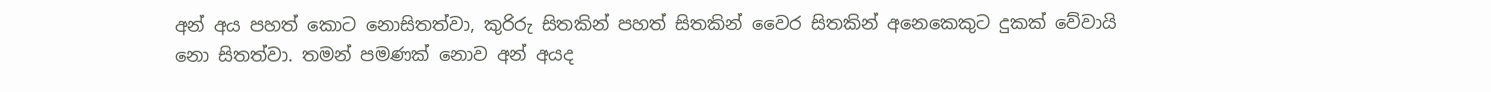අන් අය පහත් කොට නොසිතත්වා, කුරිරු සිතකින් පහත් සිතකින් වෛර සිතකින් අනෙකෙකුට දුකක් වේවායි නො සිතත්වා. තමන් පමණක් නොව අන් අයද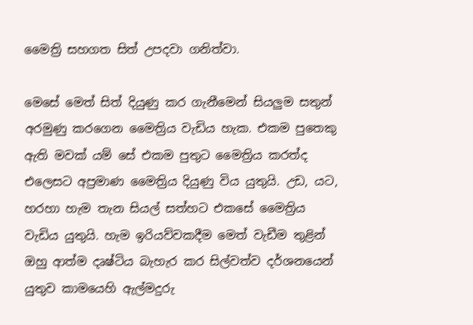මෛත්‍රි සහගත සිත් උපදවා ගනිත්වා.

මෙසේ මෙත් සිත් දියුණු කර ගැනීමෙන් සියලුම සතුන් අරමුණු කරගෙන මෛත්‍රිය වැඩිය හැක. එකම පුතෙකු ඇති මවක් යම් සේ එකම පුතුට මෛත්‍රිය කරත්ද එලෙසට අප්‍රමාණ මෛත්‍රිය දියුණු විය යුතුයි. උඩ, යට, හරහා හැම තැන සියල් සත්හට එකසේ මෛත්‍රිය වැඩිය යුතුයි. හැම ඉරියව්වකදීම මෙත් වැඩීම තුළින් ඔහු ආත්ම දෘෂ්ටිය බැහැර කර සිල්වත්ව දර්ශනයෙන් යුතුව කාමයෙහි ඇල්මදුරු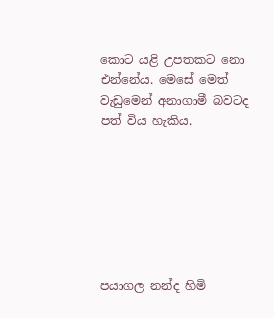කොට යළි උපතකට නො එන්නේය. මෙසේ මෙත් වැඩුමෙන් අනාගාමී බවටද පත් විය හැකිය.







පයාගල නන්ද හිමි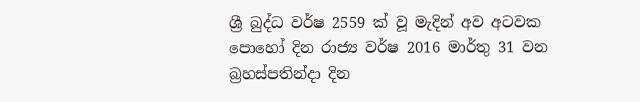ශ්‍රී බුද්ධ වර්ෂ 2559 ක් වූ මැදින් අව අටවක පොහෝ දින රාජ්‍ය වර්ෂ 2016 මාර්තු 31 වන බ්‍රහස්පතින්දා දින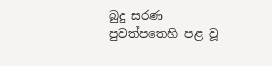බුදු සරණ පුවත්පතෙහි පළ වූ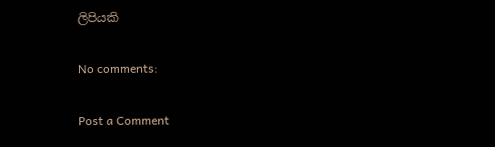ලිපියකි

No comments:

Post a Comment